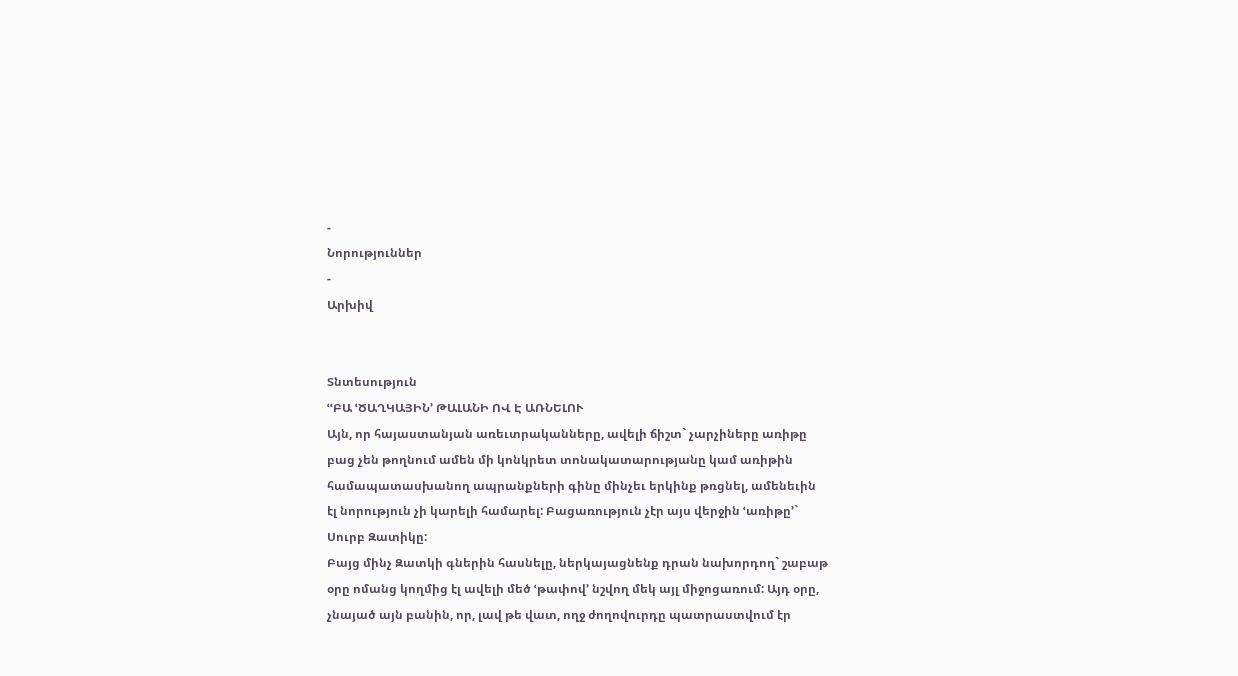-
Նորություններ
-
Արխիվ


Տնտեսություն
ՙՙԲԱ ՙԾԱՂԿԱՅԻՆ՚ ԹԱԼԱՆԻ ՈՎ Է ԱՌՆԵԼՈՒ
Այն, որ հայաստանյան առեւտրականները, ավելի ճիշտ` չարչիները առիթը բաց չեն թողնում ամեն մի կոնկրետ տոնակատարությանը կամ առիթին համապատասխանող ապրանքների գինը մինչեւ երկինք թռցնել, ամենեւին էլ նորություն չի կարելի համարել: Բացառություն չէր այս վերջին ՙառիթը՚` Սուրբ Զատիկը:
Բայց մինչ Զատկի գներին հասնելը, ներկայացնենք դրան նախորդող` շաբաթ օրը ոմանց կողմից էլ ավելի մեծ ՙթափով՚ նշվող մեկ այլ միջոցառում: Այդ օրը, չնայած այն բանին, որ, լավ թե վատ, ողջ ժողովուրդը պատրաստվում էր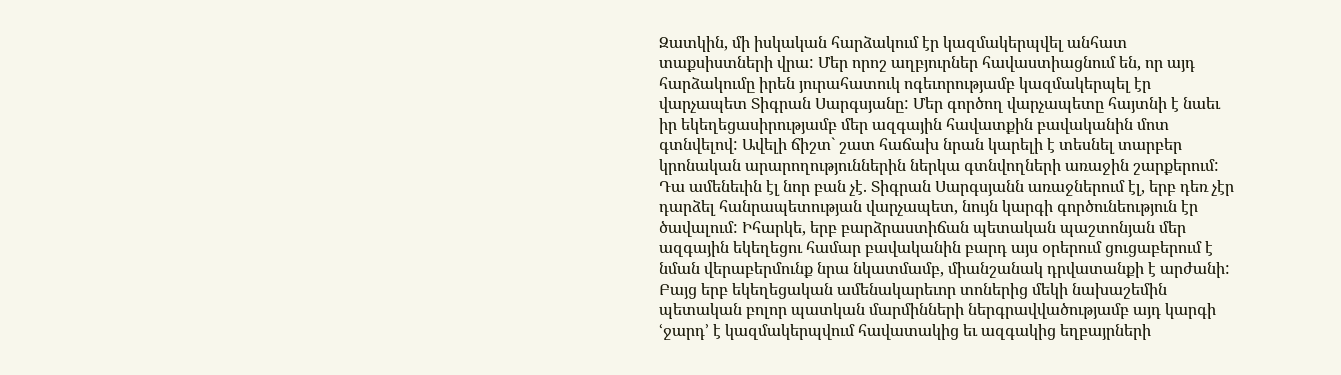Զատկին, մի իսկական հարձակում էր կազմակերպվել անհատ տաքսիստների վրա: Մեր որոշ աղբյուրներ հավաստիացնում են, որ այդ հարձակումը իրեն յուրահատուկ ոգեւորությամբ կազմակերպել էր վարչապետ Տիգրան Սարգսյանը: Մեր գործող վարչապետը հայտնի է նաեւ իր եկեղեցասիրությամբ մեր ազգային հավատքին բավականին մոտ գտնվելով: Ավելի ճիշտ` շատ հաճախ նրան կարելի է տեսնել տարբեր կրոնական արարողություններին ներկա գտնվողների առաջին շարքերում: Դա ամենեւին էլ նոր բան չէ. Տիգրան Սարգսյանն առաջներում էլ, երբ դեռ չէր դարձել հանրապետության վարչապետ, նույն կարգի գործունեություն էր ծավալում: Իհարկե, երբ բարձրաստիճան պետական պաշտոնյան մեր ազգային եկեղեցու համար բավականին բարդ այս օրերում ցուցաբերում է նման վերաբերմունք նրա նկատմամբ, միանշանակ դրվատանքի է արժանի: Բայց երբ եկեղեցական ամենակարեւոր տոներից մեկի նախաշեմին պետական բոլոր պատկան մարմինների ներգրավվածությամբ այդ կարգի ՙջարդ՚ է կազմակերպվում հավատակից եւ ազգակից եղբայրների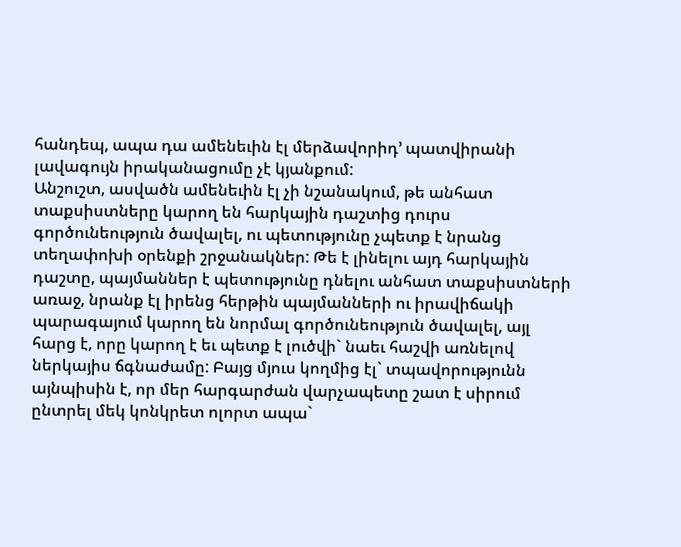հանդեպ, ապա դա ամենեւին էլ մերձավորիդ՚ պատվիրանի լավագույն իրականացումը չէ կյանքում:
Անշուշտ, ասվածն ամենեւին էլ չի նշանակում, թե անհատ տաքսիստները կարող են հարկային դաշտից դուրս գործունեություն ծավալել, ու պետությունը չպետք է նրանց տեղափոխի օրենքի շրջանակներ: Թե է լինելու այդ հարկային դաշտը, պայմաններ է պետությունը դնելու անհատ տաքսիստների առաջ, նրանք էլ իրենց հերթին պայմանների ու իրավիճակի պարագայում կարող են նորմալ գործունեություն ծավալել, այլ հարց է, որը կարող է եւ պետք է լուծվի` նաեւ հաշվի առնելով ներկայիս ճգնաժամը: Բայց մյուս կողմից էլ` տպավորությունն այնպիսին է, որ մեր հարգարժան վարչապետը շատ է սիրում ընտրել մեկ կոնկրետ ոլորտ ապա`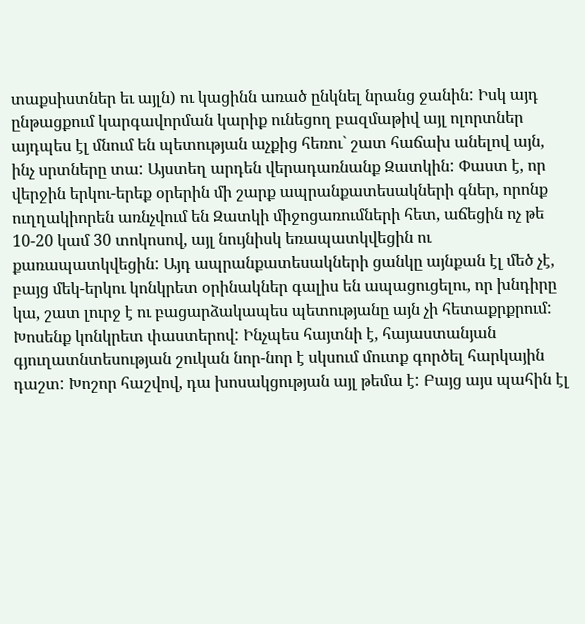տաքսիստներ եւ այլն) ու կացինն առած ընկնել նրանց ջանին: Իսկ այդ ընթացքում կարգավորման կարիք ունեցող բազմաթիվ այլ ոլորտներ այդպես էլ մնում են պետության աչքից հեռու` շատ հաճախ անելով այն, ինչ սրտները տա: Այստեղ արդեն վերադառնանք Զատկին: Փաստ է, որ վերջին երկու-երեք օրերին մի շարք ապրանքատեսակների գներ, որոնք ուղղակիորեն առնչվում են Զատկի միջոցառումների հետ, աճեցին ոչ թե 10-20 կամ 30 տոկոսով, այլ նույնիսկ եռապատկվեցին ու քառապատկվեցին: Այդ ապրանքատեսակների ցանկը այնքան էլ մեծ չէ, բայց մեկ-երկու կոնկրետ օրինակներ գալիս են ապացուցելու, որ խնդիրը կա, շատ լուրջ է ու բացարձակապես պետությանը այն չի հետաքրքրում:
Խոսենք կոնկրետ փաստերով: Ինչպես հայտնի է, հայաստանյան գյուղատնտեսության շուկան նոր-նոր է սկսում մուտք գործել հարկային դաշտ: Խոշոր հաշվով, դա խոսակցության այլ թեմա է: Բայց այս պահին էլ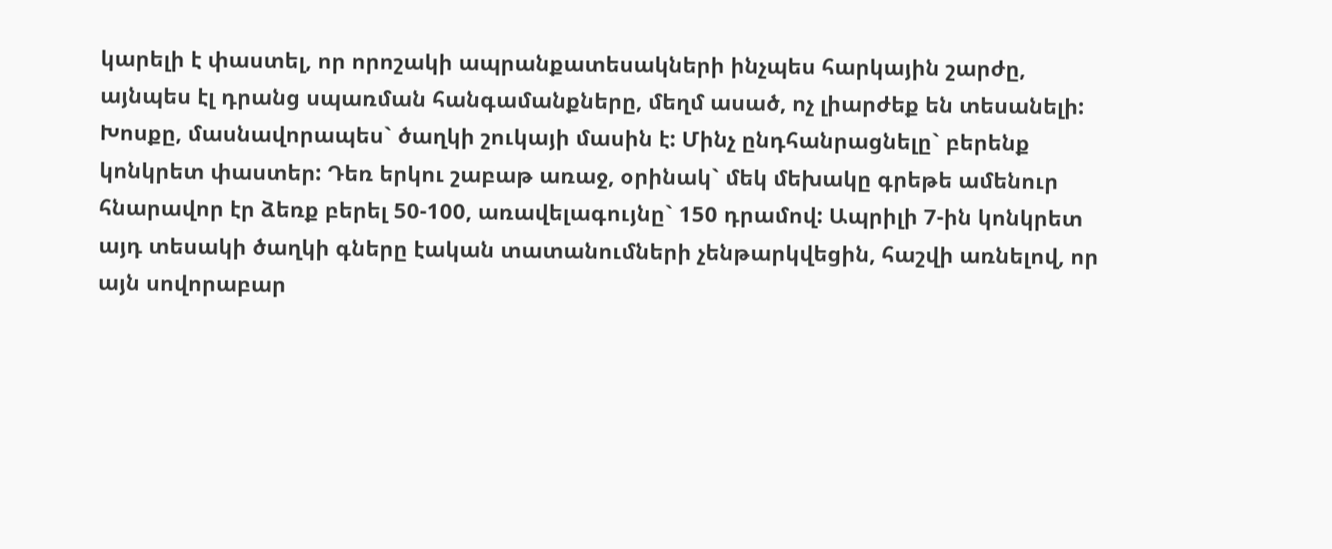կարելի է փաստել, որ որոշակի ապրանքատեսակների ինչպես հարկային շարժը, այնպես էլ դրանց սպառման հանգամանքները, մեղմ ասած, ոչ լիարժեք են տեսանելի: Խոսքը, մասնավորապես` ծաղկի շուկայի մասին է: Մինչ ընդհանրացնելը` բերենք կոնկրետ փաստեր: Դեռ երկու շաբաթ առաջ, օրինակ` մեկ մեխակը գրեթե ամենուր հնարավոր էր ձեռք բերել 50-100, առավելագույնը` 150 դրամով: Ապրիլի 7-ին կոնկրետ այդ տեսակի ծաղկի գները էական տատանումների չենթարկվեցին, հաշվի առնելով, որ այն սովորաբար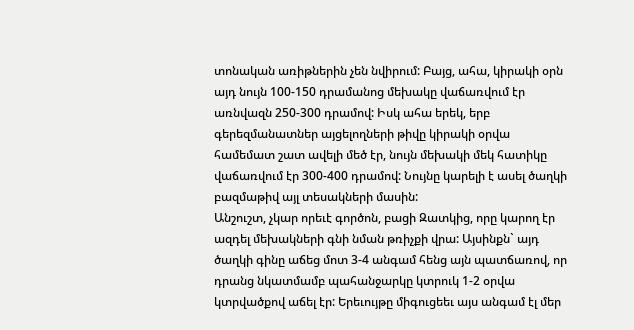տոնական առիթներին չեն նվիրում: Բայց, ահա, կիրակի օրն այդ նույն 100-150 դրամանոց մեխակը վաճառվում էր առնվազն 250-300 դրամով: Իսկ ահա երեկ, երբ գերեզմանատներ այցելողների թիվը կիրակի օրվա համեմատ շատ ավելի մեծ էր, նույն մեխակի մեկ հատիկը վաճառվում էր 300-400 դրամով: Նույնը կարելի է ասել ծաղկի բազմաթիվ այլ տեսակների մասին:
Անշուշտ, չկար որեւէ գործոն, բացի Զատկից, որը կարող էր ազդել մեխակների գնի նման թռիչքի վրա: Այսինքն` այդ ծաղկի գինը աճեց մոտ 3-4 անգամ հենց այն պատճառով, որ դրանց նկատմամբ պահանջարկը կտրուկ 1-2 օրվա կտրվածքով աճել էր: Երեւույթը միգուցեեւ այս անգամ էլ մեր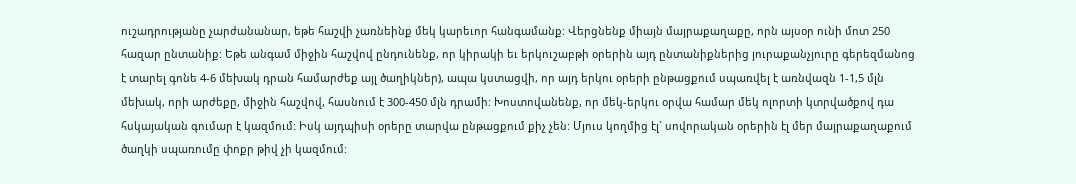ուշադրությանը չարժանանար, եթե հաշվի չառնեինք մեկ կարեւոր հանգամանք: Վերցնենք միայն մայրաքաղաքը, որն այսօր ունի մոտ 250 հազար ընտանիք: Եթե անգամ միջին հաշվով ընդունենք, որ կիրակի եւ երկուշաբթի օրերին այդ ընտանիքներից յուրաքանչյուրը գերեզմանոց է տարել գոնե 4-6 մեխակ դրան համարժեք այլ ծաղիկներ), ապա կստացվի, որ այդ երկու օրերի ընթացքում սպառվել է առնվազն 1-1,5 մլն մեխակ, որի արժեքը, միջին հաշվով, հասնում է 300-450 մլն դրամի: Խոստովանենք, որ մեկ-երկու օրվա համար մեկ ոլորտի կտրվածքով դա հսկայական գումար է կազմում: Իսկ այդպիսի օրերը տարվա ընթացքում քիչ չեն: Մյուս կողմից էլ` սովորական օրերին էլ մեր մայրաքաղաքում ծաղկի սպառումը փոքր թիվ չի կազմում: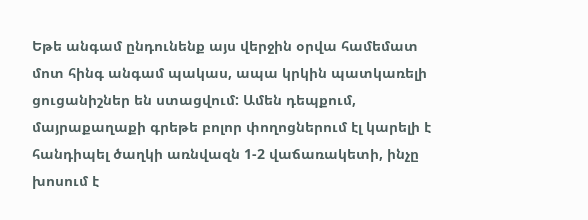Եթե անգամ ընդունենք այս վերջին օրվա համեմատ մոտ հինգ անգամ պակաս, ապա կրկին պատկառելի ցուցանիշներ են ստացվում: Ամեն դեպքում, մայրաքաղաքի գրեթե բոլոր փողոցներում էլ կարելի է հանդիպել ծաղկի առնվազն 1-2 վաճառակետի, ինչը խոսում է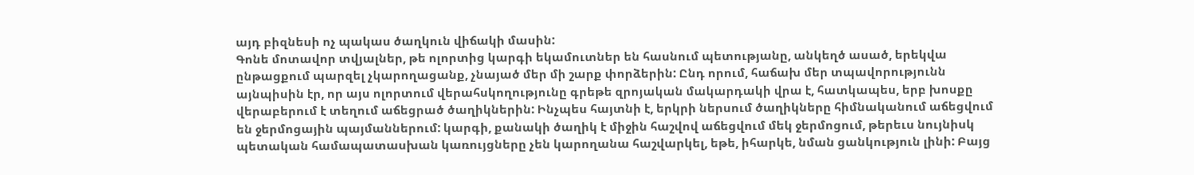այդ բիզնեսի ոչ պակաս ծաղկուն վիճակի մասին:
Գոնե մոտավոր տվյալներ, թե ոլորտից կարգի եկամուտներ են հասնում պետությանը, անկեղծ ասած, երեկվա ընթացքում պարզել չկարողացանք, չնայած մեր մի շարք փորձերին: Ընդ որում, հաճախ մեր տպավորությունն այնպիսին էր, որ այս ոլորտում վերահսկողությունը գրեթե զրոյական մակարդակի վրա է, հատկապես, երբ խոսքը վերաբերում է տեղում աճեցրած ծաղիկներին: Ինչպես հայտնի է, երկրի ներսում ծաղիկները հիմնականում աճեցվում են ջերմոցային պայմաններում: կարգի, քանակի ծաղիկ է միջին հաշվով աճեցվում մեկ ջերմոցում, թերեւս նույնիսկ պետական համապատասխան կառույցները չեն կարողանա հաշվարկել, եթե, իհարկե, նման ցանկություն լինի: Բայց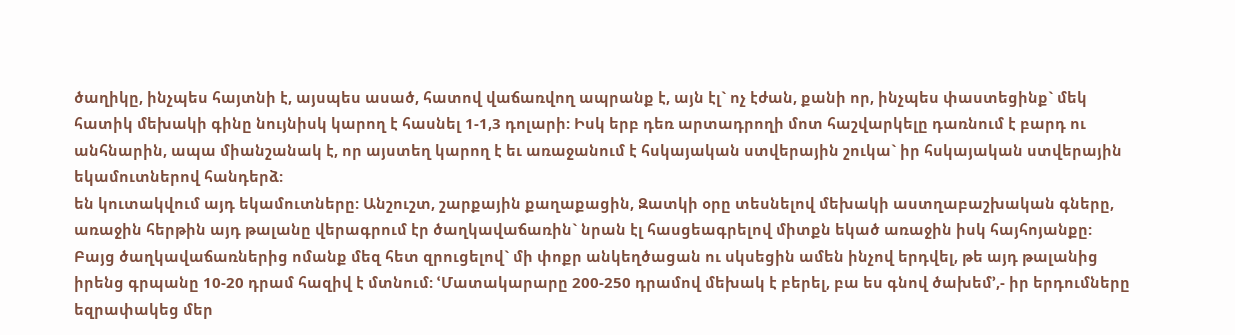ծաղիկը, ինչպես հայտնի է, այսպես ասած, հատով վաճառվող ապրանք է, այն էլ` ոչ էժան, քանի որ, ինչպես փաստեցինք` մեկ հատիկ մեխակի գինը նույնիսկ կարող է հասնել 1-1,3 դոլարի: Իսկ երբ դեռ արտադրողի մոտ հաշվարկելը դառնում է բարդ ու անհնարին, ապա միանշանակ է, որ այստեղ կարող է եւ առաջանում է հսկայական ստվերային շուկա` իր հսկայական ստվերային եկամուտներով հանդերձ:
են կուտակվում այդ եկամուտները: Անշուշտ, շարքային քաղաքացին, Զատկի օրը տեսնելով մեխակի աստղաբաշխական գները, առաջին հերթին այդ թալանը վերագրում էր ծաղկավաճառին` նրան էլ հասցեագրելով միտքն եկած առաջին իսկ հայհոյանքը: Բայց ծաղկավաճառներից ոմանք մեզ հետ զրուցելով` մի փոքր անկեղծացան ու սկսեցին ամեն ինչով երդվել, թե այդ թալանից իրենց գրպանը 10-20 դրամ հազիվ է մտնում: ՙՄատակարարը 200-250 դրամով մեխակ է բերել, բա ես գնով ծախեմ՚,- իր երդումները եզրափակեց մեր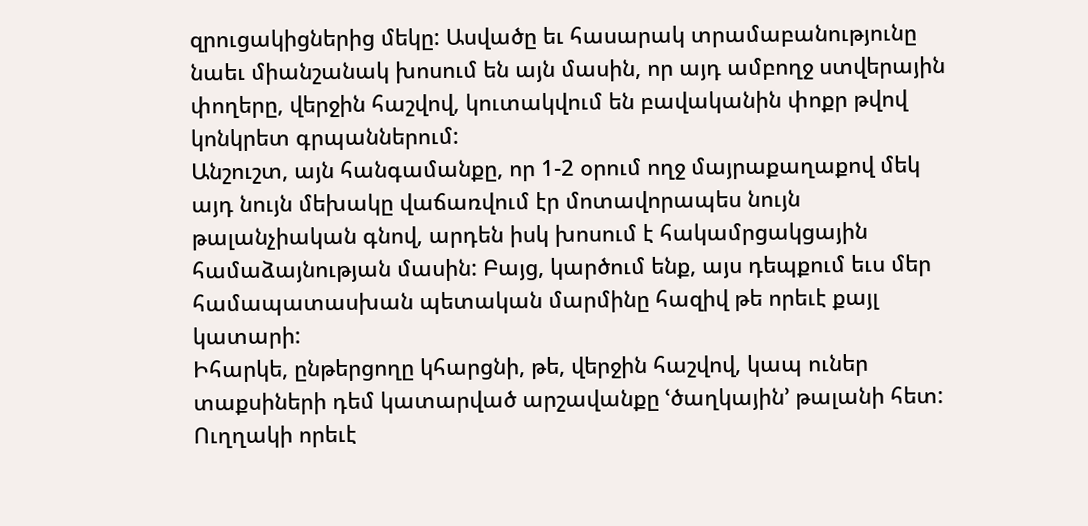զրուցակիցներից մեկը: Ասվածը եւ հասարակ տրամաբանությունը նաեւ միանշանակ խոսում են այն մասին, որ այդ ամբողջ ստվերային փողերը, վերջին հաշվով, կուտակվում են բավականին փոքր թվով կոնկրետ գրպաններում:
Անշուշտ, այն հանգամանքը, որ 1-2 օրում ողջ մայրաքաղաքով մեկ այդ նույն մեխակը վաճառվում էր մոտավորապես նույն թալանչիական գնով, արդեն իսկ խոսում է հակամրցակցային համաձայնության մասին: Բայց, կարծում ենք, այս դեպքում եւս մեր համապատասխան պետական մարմինը հազիվ թե որեւէ քայլ կատարի:
Իհարկե, ընթերցողը կհարցնի, թե, վերջին հաշվով, կապ ուներ տաքսիների դեմ կատարված արշավանքը ՙծաղկային՚ թալանի հետ: Ուղղակի որեւէ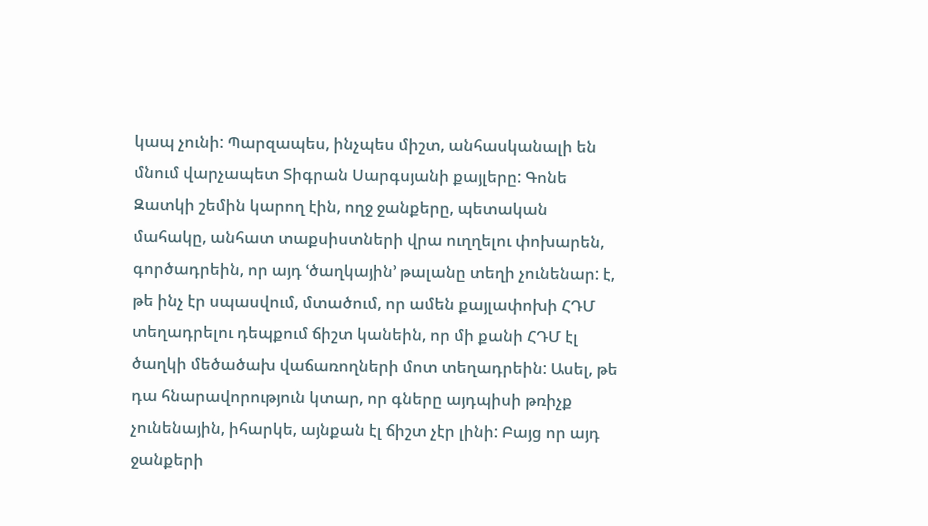կապ չունի: Պարզապես, ինչպես միշտ, անհասկանալի են մնում վարչապետ Տիգրան Սարգսյանի քայլերը: Գոնե Զատկի շեմին կարող էին, ողջ ջանքերը, պետական մահակը, անհատ տաքսիստների վրա ուղղելու փոխարեն, գործադրեին, որ այդ ՙծաղկային՚ թալանը տեղի չունենար: է, թե ինչ էր սպասվում, մտածում, որ ամեն քայլափոխի ՀԴՄ տեղադրելու դեպքում ճիշտ կանեին, որ մի քանի ՀԴՄ էլ ծաղկի մեծածախ վաճառողների մոտ տեղադրեին: Ասել, թե դա հնարավորություն կտար, որ գները այդպիսի թռիչք չունենային, իհարկե, այնքան էլ ճիշտ չէր լինի: Բայց որ այդ ջանքերի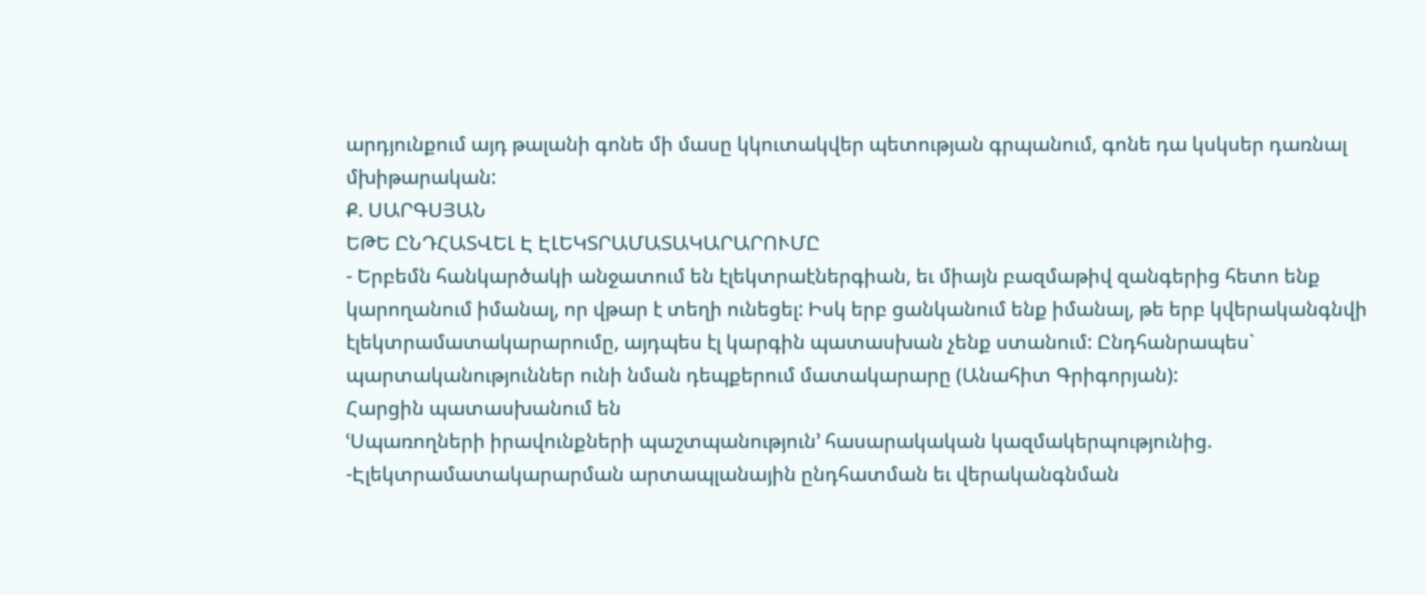արդյունքում այդ թալանի գոնե մի մասը կկուտակվեր պետության գրպանում, գոնե դա կսկսեր դառնալ մխիթարական:
Ք. ՍԱՐԳՍՅԱՆ
ԵԹԵ ԸՆԴՀԱՏՎԵԼ Է ԷԼԵԿՏՐԱՄԱՏԱԿԱՐԱՐՈՒՄԸ
- Երբեմն հանկարծակի անջատում են էլեկտրաէներգիան, եւ միայն բազմաթիվ զանգերից հետո ենք կարողանում իմանալ, որ վթար է տեղի ունեցել: Իսկ երբ ցանկանում ենք իմանալ, թե երբ կվերականգնվի էլեկտրամատակարարումը, այդպես էլ կարգին պատասխան չենք ստանում: Ընդհանրապես` պարտականություններ ունի նման դեպքերում մատակարարը (Անահիտ Գրիգորյան):
Հարցին պատասխանում են
ՙՍպառողների իրավունքների պաշտպանություն՚ հասարակական կազմակերպությունից.
-Էլեկտրամատակարարման արտապլանային ընդհատման եւ վերականգնման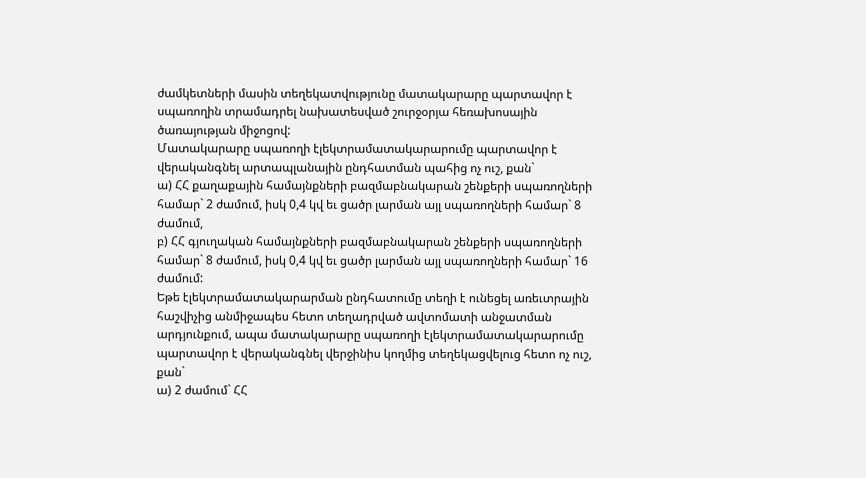ժամկետների մասին տեղեկատվությունը մատակարարը պարտավոր է սպառողին տրամադրել նախատեսված շուրջօրյա հեռախոսային ծառայության միջոցով:
Մատակարարը սպառողի էլեկտրամատակարարումը պարտավոր է վերականգնել արտապլանային ընդհատման պահից ոչ ուշ, քան`
ա) ՀՀ քաղաքային համայնքների բազմաբնակարան շենքերի սպառողների համար` 2 ժամում, իսկ 0,4 կվ եւ ցածր լարման այլ սպառողների համար` 8 ժամում,
բ) ՀՀ գյուղական համայնքների բազմաբնակարան շենքերի սպառողների համար` 8 ժամում, իսկ 0,4 կվ եւ ցածր լարման այլ սպառողների համար` 16 ժամում:
Եթե էլեկտրամատակարարման ընդհատումը տեղի է ունեցել առեւտրային հաշվիչից անմիջապես հետո տեղադրված ավտոմատի անջատման արդյունքում, ապա մատակարարը սպառողի էլեկտրամատակարարումը պարտավոր է վերականգնել վերջինիս կողմից տեղեկացվելուց հետո ոչ ուշ, քան`
ա) 2 ժամում` ՀՀ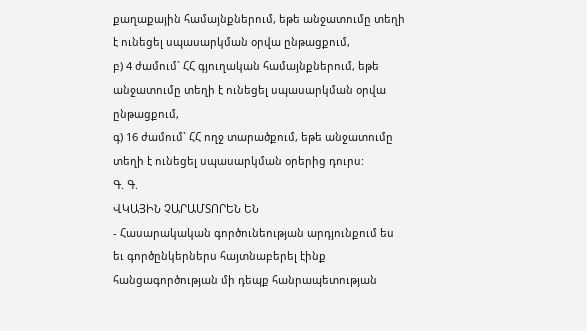քաղաքային համայնքներում, եթե անջատումը տեղի է ունեցել սպասարկման օրվա ընթացքում,
բ) 4 ժամում` ՀՀ գյուղական համայնքներում, եթե անջատումը տեղի է ունեցել սպասարկման օրվա ընթացքում,
գ) 16 ժամում` ՀՀ ողջ տարածքում, եթե անջատումը տեղի է ունեցել սպասարկման օրերից դուրս:
Գ. Գ.
ՎԿԱՅԻՆ ՉԱՐԱՄՏՈՐԵՆ ԵՆ
- Հասարակական գործունեության արդյունքում ես եւ գործընկերներս հայտնաբերել էինք հանցագործության մի դեպք հանրապետության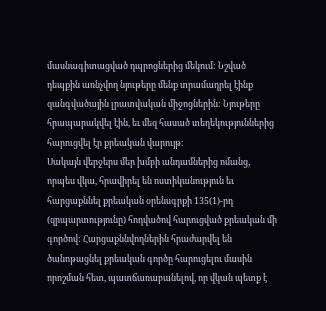մասնագիտացված դպրոցներից մեկում: Նշված դեպքին առնչվող նյութերը մենք տրամադրել էինք զանգվածային լրատվական միջոցներին: Նյութերը հրապարակվել էին, եւ մեզ հասած տեղեկություններից հարուցվել էր քրեական վարույթ:
Սակայն վերջերս մեր խմբի անդամներից ոմանց, որպես վկա, հրավիրել են ոստիկանություն եւ հարցաքննել քրեական օրենսգրքի 135(1)-րդ (զրպարտությունը) հոդվածով հարուցված քրեական մի գործով: Հարցաքննվողներին հրաժարվել են ծանոթացնել քրեական գործը հարուցելու մասին որոշման հետ, պատճառաբանելով, որ վկան պետք է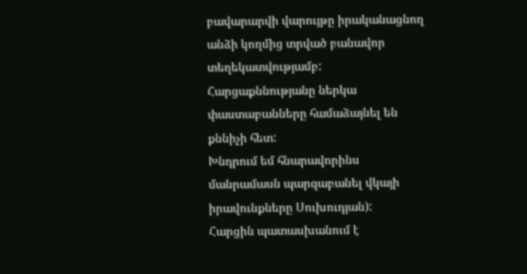բավարարվի վարույթը իրականացնող անձի կողմից տրված բանավոր տեղեկատվությամբ: Հարցաքննությանը ներկա փաստաբանները համաձայնել են քննիչի հետ:
Խնդրում եմ հնարավորինս մանրամասն պարզաբանել վկայի իրավունքները Սուխուդյան):
Հարցին պատասխանում է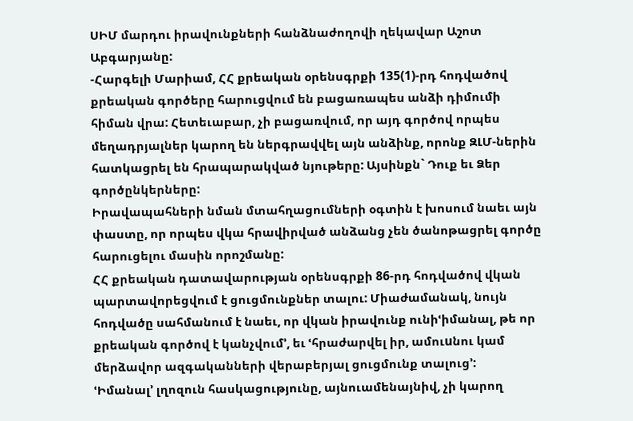ՍԻՄ մարդու իրավունքների հանձնաժողովի ղեկավար Աշոտ Աբգարյանը:
-Հարգելի Մարիամ, ՀՀ քրեական օրենսգրքի 135(1)-րդ հոդվածով քրեական գործերը հարուցվում են բացառապես անձի դիմումի հիման վրա: Հետեւաբար, չի բացառվում, որ այդ գործով որպես մեղադրյալներ կարող են ներգրավվել այն անձինք, որոնք ԶԼՄ-ներին հատկացրել են հրապարակված նյութերը: Այսինքն` Դուք եւ Ձեր գործընկերները:
Իրավապահների նման մտահղացումների օգտին է խոսում նաեւ այն փաստը, որ որպես վկա հրավիրված անձանց չեն ծանոթացրել գործը հարուցելու մասին որոշմանը:
ՀՀ քրեական դատավարության օրենսգրքի 86-րդ հոդվածով վկան պարտավորեցվում է ցուցմունքներ տալու: Միաժամանակ, նույն հոդվածը սահմանում է նաեւ, որ վկան իրավունք ունիՙիմանալ, թե որ քրեական գործով է կանչվում՚, եւ ՙհրաժարվել իր, ամուuնու կամ մերձավոր ազգականների վերաբերյալ ցուցմունք տալուց՚:
ՙԻմանալ՚ լղոզուն հասկացությունը, այնուամենայնիվ, չի կարող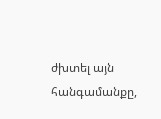ժխտել այն հանգամանքը,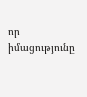որ իմացությունը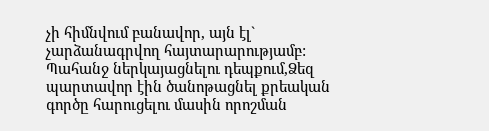չի հիմնվում բանավոր, այն էլ` չարձանագրվող հայտարարությամբ: Պահանջ ներկայացնելու դեպքում,Ձեզ պարտավոր էին ծանոթացնել քրեական գործը հարուցելու մասին որոշման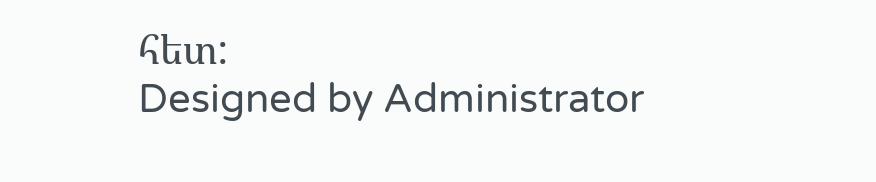հետ:
Designed by Administrator